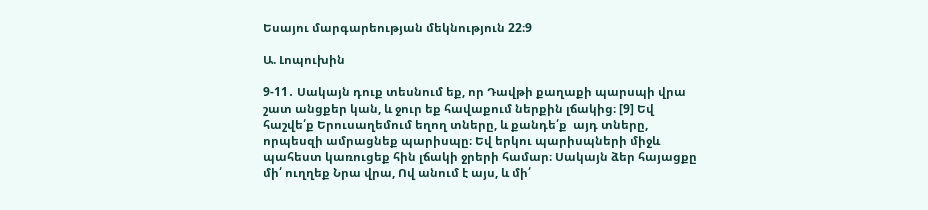Եսայու մարգարեության մեկնություն 22։9

Ա. Լոպուխին

9-11․ Սակայն դուք տեսնում եք, որ Դավթի քաղաքի պարսպի վրա շատ անցքեր կան, և ջուր եք հավաքում ներքին լճակից։ [9] Եվ հաշվե՛ք Երուսաղեմում եղող տները, և քանդե՛ք  այդ տները, որպեսզի ամրացնեք պարիսպը։ Եվ երկու պարիսպների միջև պահեստ կառուցեք հին լճակի ջրերի համար։ Սակայն ձեր հայացքը մի՛ ուղղեք Նրա վրա, Ով անում է այս, և մի՛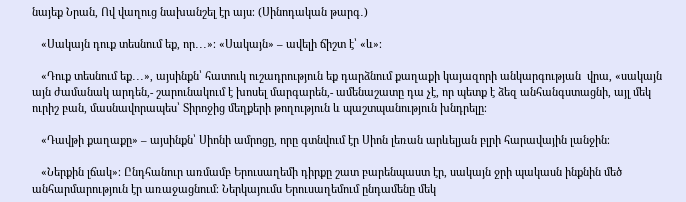նայեք Նրան, Ով վաղուց նախանշել էր այս։ (Սինոդական թարգ․)

   «Սակայն դուք տեսնում եք, որ․․․»։ «Սակայն» – ավելի ճիշտ է՝ «և»։

   «Դուք տեսնում եք․․․», այսինքն՝ հատուկ ուշադրություն եք դարձնում քաղաքի կայազորի անկարգության  վրա, «սակայն այն ժամանակ արդեն,- շարունակում է խոսել մարգարեն,- ամենաշատը դա չէ, որ պետք է ձեզ անհանգստացնի, այլ մեկ ուրիշ բան, մասնավորապես՝ Տիրոջից մեղքերի թողություն և պաշտպանություն խնդրելը։

   «Դավթի քաղաքը» – այսինքն՝ Սիոնի ամրոցը, որը գտնվում էր Սիոն լեռան արևելյան բլրի հարավային լանջին։

   «Ներքին լճակ»։ Ընդհանուր առմամբ Երուսաղեմի դիրքը շատ բարենպաստ էր, սակայն ջրի պակասն ինքնին մեծ անհարմարություն էր առաջացնում։ Ներկայումս Երուսաղեմում ընդամենը մեկ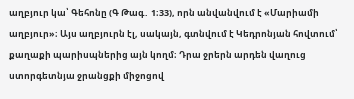աղբյուր կա՝ Գեհոնը (Գ Թագ․ 1։33), որն անվանվում է «Մարիամի աղբյուր»։ Այս աղբյուրն էլ, սակայն, գտնվում է Կեդրոնյան հովտում՝ քաղաքի պարիսպներից այն կողմ։ Դրա ջրերն արդեն վաղուց ստորգետնյա ջրանցքի միջոցով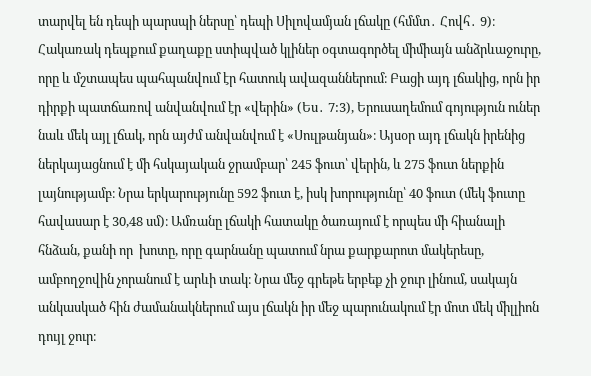տարվել են դեպի պարսպի ներսը՝ դեպի Սիլովամյան լճակը (հմմտ․ Հովհ․ 9)։ Հակառակ դեպքում քաղաքը ստիպված կլիներ օգտագործել միմիայն անձրևաջուրը, որը և մշտապես պահպանվում էր հատուկ ավազաններում։ Բացի այդ լճակից, որն իր դիրքի պատճառով անվանվում էր «վերին» (Ես․ 7:3), Երուսաղեմում գոյություն ուներ նաև մեկ այլ լճակ, որն այժմ անվանվում է «Սուլթանյան»։ Այսօր այդ լճակն իրենից ներկայացնում է մի հսկայական ջրամբար՝ 245 ֆուտ՝ վերին, և 275 ֆուտ ներքին լայնությամբ։ Նրա երկարությունը 592 ֆուտ է, իսկ խորությունը՝ 40 ֆուտ (մեկ ֆուտը հավասար է 30,48 սմ)։ Ամռանը լճակի հատակը ծառայում է որպես մի հիանալի հնձան, քանի որ  խոտը, որը գարնանը պատում նրա քարքարոտ մակերեսը, ամբողջովին չորանում է արևի տակ։ Նրա մեջ գրեթե երբեք չի ջուր լինում, սակայն անկասկած հին ժամանակներում այս լճակն իր մեջ պարունակում էր մոտ մեկ միլլիոն դույլ ջուր։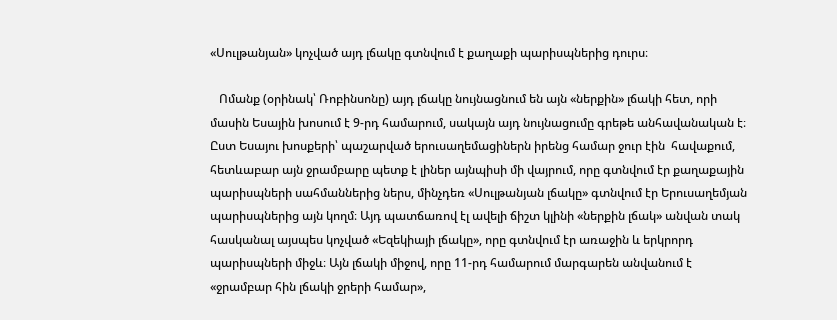«Սուլթանյան» կոչված այդ լճակը գտնվում է քաղաքի պարիսպներից դուրս։

   Ոմանք (օրինակ՝ Ռոբինսոնը) այդ լճակը նույնացնում են այն «ներքին» լճակի հետ, որի մասին Եսային խոսում է 9-րդ համարում, սակայն այդ նույնացումը գրեթե անհավանական է։ Ըստ Եսայու խոսքերի՝ պաշարված երուսաղեմացիներն իրենց համար ջուր էին  հավաքում, հետևաբար այն ջրամբարը պետք է լիներ այնպիսի մի վայրում, որը գտնվում էր քաղաքային պարիսպների սահմաններից ներս, մինչդեռ «Սուլթանյան լճակը» գտնվում էր Երուսաղեմյան պարիսպներից այն կողմ։ Այդ պատճառով էլ ավելի ճիշտ կլինի «ներքին լճակ» անվան տակ հասկանալ այսպես կոչված «Եզեկիայի լճակը», որը գտնվում էր առաջին և երկրորդ պարիսպների միջև։ Այն լճակի միջով, որը 11-րդ համարում մարգարեն անվանում է «ջրամբար հին լճակի ջրերի համար»,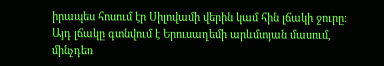իրապես հոսում էր Սիլովամի վերին կամ հին լճակի ջուրը։ Այդ լճակը գտնվում է Երուսաղեմի արևմտյան մասում, մինչդեռ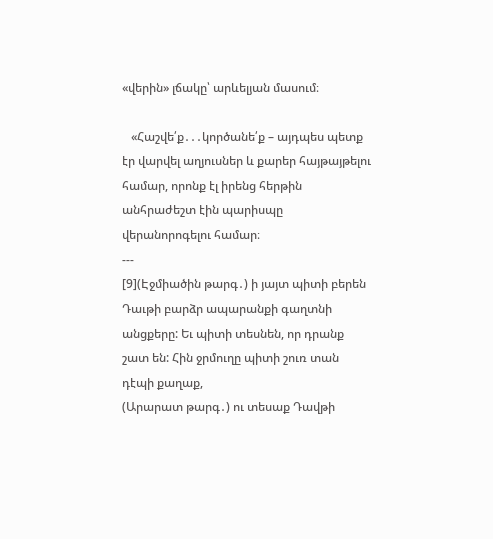«վերին» լճակը՝ արևելյան մասում։

   «Հաշվե՛ք․․․կործանե՛ք – այդպես պետք էր վարվել աղյուսներ և քարեր հայթայթելու համար, որոնք էլ իրենց հերթին անհրաժեշտ էին պարիսպը վերանորոգելու համար։
---
[9](Էջմիածին թարգ․) ի յայտ պիտի բերեն Դաւթի բարձր ապարանքի գաղտնի անցքերը: Եւ պիտի տեսնեն, որ դրանք շատ են: Հին ջրմուղը պիտի շուռ տան դէպի քաղաք,
(Արարատ թարգ․) ու տեսաք Դավթի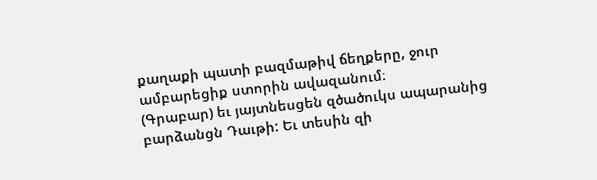քաղաքի պատի բազմաթիվ ճեղքերը, ջուր ամբարեցիք ստորին ավազանում։
(Գրաբար) եւ յայտնեսցեն զծածուկս ապարանից բարձանցն Դաւթի: Եւ տեսին զի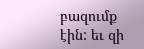բազումք էին: եւ զի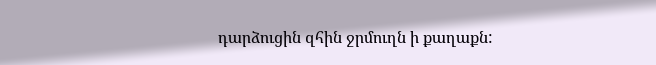դարձուցին զհին ջրմուղն ի քաղաքն: